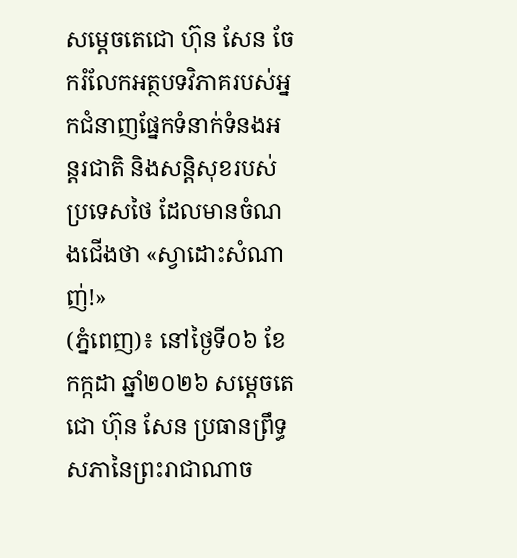សម្តេចតេជោ ហ៊ុន សែន ចែករំលែកអត្ថបទវិភាគរបស់អ្នកជំនាញផ្នែកទំនាក់ទំនងអន្តរជាតិ និងសន្តិសុខរបស់ប្រទេសថៃ ដែលមានចំណងជើងថា «ស្វាដោះសំណាញ់!»
(ភ្នំពេញ)៖ នៅថ្ងៃទី០៦ ខែកក្កដា ឆ្នាំ២០២៦ សម្តេចតេជោ ហ៊ុន សែន ប្រធានព្រឹទ្ធសភានៃព្រះរាជាណាច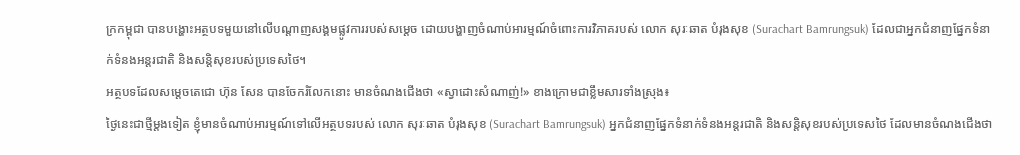ក្រកម្ពុជា បានបង្ហោះអត្ថបទមួយនៅលើបណ្តាញសង្គមផ្លូវការរបស់សម្តេច ដោយបង្ហាញចំណាប់អារម្មណ៍ចំពោះការវិភាគរបស់ លោក សុរៈឆាត បំរុងសុខ (Surachart Bamrungsuk) ដែលជាអ្នកជំនាញផ្នែកទំនាក់ទំនងអន្តរជាតិ និងសន្តិសុខរបស់ប្រទេសថៃ។
អត្ថបទដែលសម្តេចតេជោ ហ៊ុន សែន បានចែករំលែកនោះ មានចំណងជើងថា «ស្វាដោះសំណាញ់!» ខាងក្រោមជាខ្លឹមសារទាំងស្រុង៖
ថ្ងៃនេះជាថ្មីម្តងទៀត ខ្ញុំមានចំណាប់អារម្មណ៍ទៅលើអត្ថបទរបស់ លោក សុរៈឆាត បំរុងសុខ (Surachart Bamrungsuk) អ្នកជំនាញផ្នែកទំនាក់ទំនងអន្តរជាតិ និងសន្តិសុខរបស់ប្រទេសថៃ ដែលមានចំណងជើងថា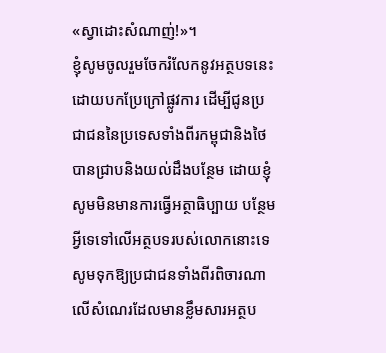«ស្វាដោះសំណាញ់!»។
ខ្ញុំសូមចូលរួមចែករំលែកនូវអត្ថបទនេះដោយបកប្រែក្រៅផ្លូវការ ដើម្បីជូនប្រជាជននៃប្រទេសទាំងពីរកម្ពុជានិងថៃ បានជ្រាបនិងយល់ដឹងបន្ថែម ដោយខ្ញុំសូមមិនមានការធ្វើអត្ថាធិប្បាយ បន្ថែមអ្វីទេទៅលើអត្ថបទរបស់លោកនោះទេ សូមទុកឱ្យប្រជាជនទាំងពីរពិចារណាលើសំណេរដែលមានខ្លឹមសារអត្ថប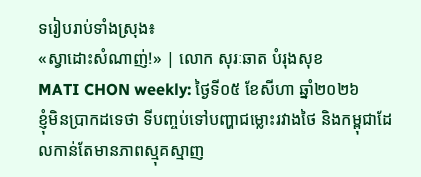ទរៀបរាប់ទាំងស្រុង៖
«ស្វាដោះសំណាញ់!» | លោក សុរៈឆាត បំរុងសុខ
MATI CHON weekly: ថ្ងៃទី០៥ ខែសីហា ឆ្នាំ២០២៦
ខ្ញុំមិនប្រាកដទេថា ទីបញ្ចប់ទៅបញ្ហាជម្លោះរវាងថៃ និងកម្ពុជាដែលកាន់តែមានភាពស្មុគស្មាញ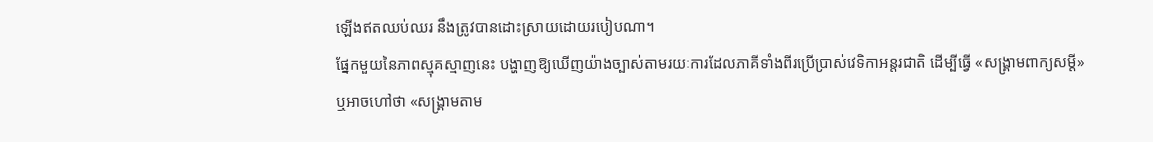ឡើងឥតឈប់ឈរ នឹងត្រូវបានដោះស្រាយដោយរបៀបណា។
ផ្នែកមួយនៃភាពស្មុគស្មាញនេះ បង្ហាញឱ្យឃើញយ៉ាងច្បាស់តាមរយៈការដែលភាគីទាំងពីរប្រើប្រាស់វេទិកាអន្តរជាតិ ដើម្បីធ្វើ «សង្គ្រាមពាក្យសម្តី» ឬអាចហៅថា «សង្គ្រាមតាម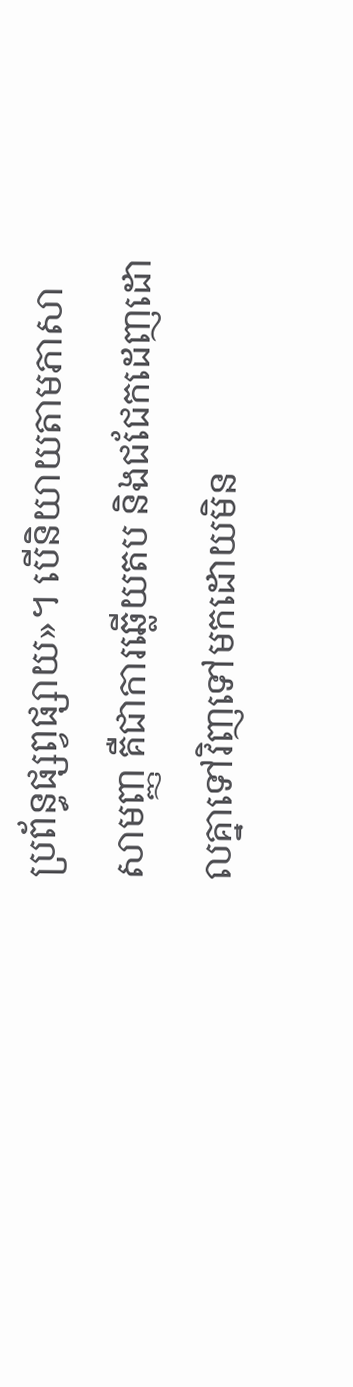ប្រព័ន្ធផ្សព្វផ្សាយ»។ បើនិយាយតាមភាសាសាមញ្ញ គឺជាការឆ្លើយតប និងជជែកដេញដោលគ្នាទៅវិញទៅមកដោយមិន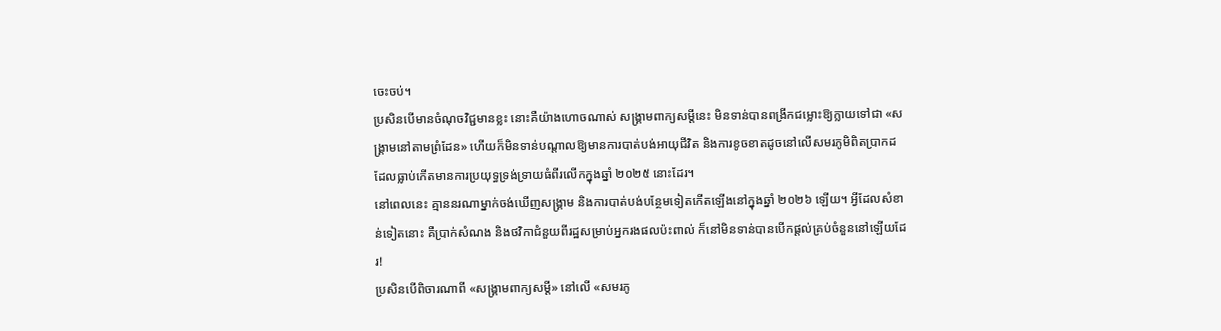ចេះចប់។
ប្រសិនបើមានចំណុចវិជ្ជមានខ្លះ នោះគឺយ៉ាងហោចណាស់ សង្គ្រាមពាក្យសម្តីនេះ មិនទាន់បានពង្រីកជម្លោះឱ្យក្លាយទៅជា «សង្គ្រាមនៅតាមព្រំដែន» ហើយក៏មិនទាន់បណ្ដាលឱ្យមានការបាត់បង់អាយុជីវិត និងការខូចខាតដូចនៅលើសមរភូមិពិតប្រាកដ ដែលធ្លាប់កើតមានការប្រយុទ្ធទ្រង់ទ្រាយធំពីរលើកក្នុងឆ្នាំ ២០២៥ នោះដែរ។
នៅពេលនេះ គ្មាននរណាម្នាក់ចង់ឃើញសង្គ្រាម និងការបាត់បង់បន្ថែមទៀតកើតឡើងនៅក្នុងឆ្នាំ ២០២៦ ឡើយ។ អ្វីដែលសំខាន់ទៀតនោះ គឺប្រាក់សំណង និងថវិកាជំនួយពីរដ្ឋសម្រាប់អ្នករងផលប៉ះពាល់ ក៏នៅមិនទាន់បានបើកផ្ដល់គ្រប់ចំនួននៅឡើយដែរ!
ប្រសិនបើពិចារណាពី «សង្គ្រាមពាក្យសម្តី» នៅលើ «សមរភូ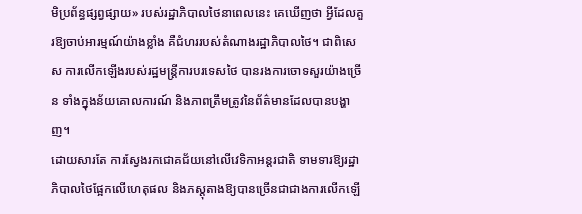មិប្រព័ន្ធផ្សព្វផ្សាយ» របស់រដ្ឋាភិបាលថៃនាពេលនេះ គេឃើញថា អ្វីដែលគួរឱ្យចាប់អារម្មណ៍យ៉ាងខ្លាំង គឺជំហររបស់តំណាងរដ្ឋាភិបាលថៃ។ ជាពិសេស ការលើកឡើងរបស់រដ្ឋមន្ត្រីការបរទេសថៃ បានរងការចោទសួរយ៉ាងច្រើន ទាំងក្នុងន័យគោលការណ៍ និងភាពត្រឹមត្រូវនៃព័ត៌មានដែលបានបង្ហាញ។
ដោយសារតែ ការស្វែងរកជោគជ័យនៅលើវេទិកាអន្តរជាតិ ទាមទារឱ្យរដ្ឋាភិបាលថៃផ្អែកលើហេតុផល និងភស្តុតាងឱ្យបានច្រើនជាជាងការលើកឡើ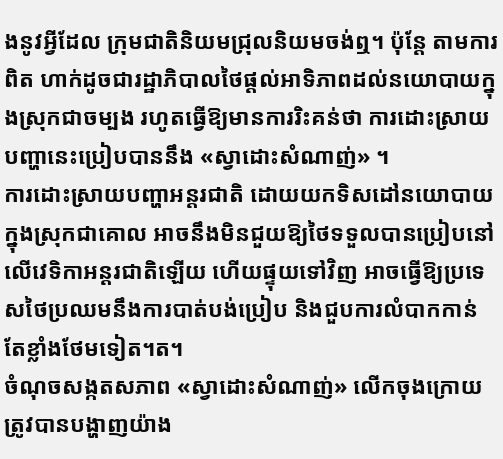ងនូវអ្វីដែល ក្រុមជាតិនិយមជ្រុលនិយមចង់ឮ។ ប៉ុន្តែ តាមការពិត ហាក់ដូចជារដ្ឋាភិបាលថៃផ្តល់អាទិភាពដល់នយោបាយក្នុងស្រុកជាចម្បង រហូតធ្វើឱ្យមានការរិះគន់ថា ការដោះស្រាយបញ្ហានេះប្រៀបបាននឹង «ស្វាដោះសំណាញ់» ។
ការដោះស្រាយបញ្ហាអន្តរជាតិ ដោយយកទិសដៅនយោបាយក្នុងស្រុកជាគោល អាចនឹងមិនជួយឱ្យថៃទទួលបានប្រៀបនៅលើវេទិកាអន្តរជាតិឡើយ ហើយផ្ទុយទៅវិញ អាចធ្វើឱ្យប្រទេសថៃប្រឈមនឹងការបាត់បង់ប្រៀប និងជួបការលំបាកកាន់តែខ្លាំងថែមទៀត។ត។
ចំណុចសង្កតសភាព «ស្វាដោះសំណាញ់» លើកចុងក្រោយ ត្រូវបានបង្ហាញយ៉ាង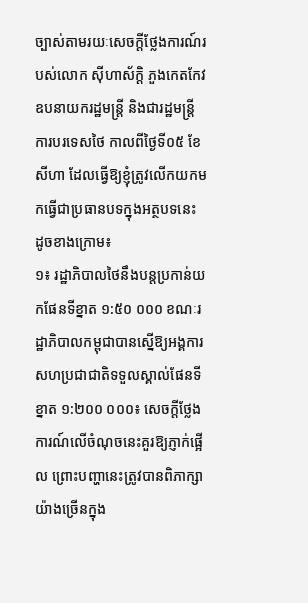ច្បាស់តាមរយៈសេចក្ដីថ្លែងការណ៍របស់លោក ស៊ីហាស័ក្ដិ ភួងកេតកែវ ឧបនាយករដ្ឋមន្ត្រី និងជារដ្ឋមន្ត្រីការបរទេសថៃ កាលពីថ្ងៃទី០៥ ខែសីហា ដែលធ្វើឱ្យខ្ញុំត្រូវលើកយកមកធ្វើជាប្រធានបទក្នុងអត្ថបទនេះ ដូចខាងក្រោម៖
១៖ រដ្ឋាភិបាលថៃនឹងបន្តប្រកាន់យកផែនទីខ្នាត ១:៥០ ០០០ ខណៈរដ្ឋាភិបាលកម្ពុជាបានស្នើឱ្យអង្គការសហប្រជាជាតិទទួលស្គាល់ផែនទីខ្នាត ១:២០០ ០០០៖ សេចក្ដីថ្លែងការណ៍លើចំណុចនេះគួរឱ្យភ្ញាក់ផ្អើល ព្រោះបញ្ហានេះត្រូវបានពិភាក្សាយ៉ាងច្រើនក្នុង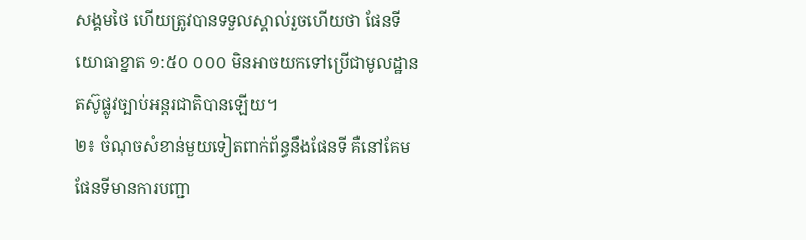សង្គមថៃ ហើយត្រូវបានទទួលស្គាល់រួចហើយថា ផែនទីយោធាខ្នាត ១:៥០ ០០០ មិនអាចយកទៅប្រើជាមូលដ្ឋានតស៊ូផ្លូវច្បាប់អន្តរជាតិបានឡើយ។
២៖ ចំណុចសំខាន់មួយទៀតពាក់ព័ន្ធនឹងផែនទី គឺនៅគែមផែនទីមានការបញ្ជា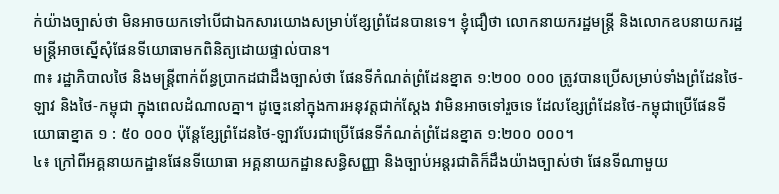ក់យ៉ាងច្បាស់ថា មិនអាចយកទៅបើជាឯកសារយោងសម្រាប់ខ្សែព្រំដែនបានទេ។ ខ្ញុំជឿថា លោកនាយករដ្ឋមន្ត្រី និងលោកឧបនាយករដ្ឋមន្ត្រីអាចស្នើសុំផែនទីយោធាមកពិនិត្យដោយផ្ទាល់បាន។
៣៖ រដ្ឋាភិបាលថៃ និងមន្ត្រីពាក់ព័ន្ធប្រាកដជាដឹងច្បាស់ថា ផែនទីកំណត់ព្រំដែនខ្នាត ១:២០០ ០០០ ត្រូវបានប្រើសម្រាប់ទាំងព្រំដែនថៃ-ឡាវ និងថៃ-កម្ពុជា ក្នុងពេលដំណាលគ្នា។ ដូច្នេះនៅក្នុងការអនុវត្តជាក់ស្តែង វាមិនអាចទៅរួចទេ ដែលខ្សែព្រំដែនថៃ-កម្ពុជាប្រើផែនទីយោធាខ្នាត ១ : ៥០ ០០០ ប៉ុន្តែខ្សែព្រំដែនថៃ-ឡាវបែរជាប្រើផែនទីកំណត់ព្រំដែនខ្នាត ១:២០០ ០០០។
៤៖ ក្រៅពីអគ្គនាយកដ្ឋានផែនទីយោធា អគ្គនាយកដ្ឋានសន្ធិសញ្ញា និងច្បាប់អន្តរជាតិក៏ដឹងយ៉ាងច្បាស់ថា ផែនទីណាមួយ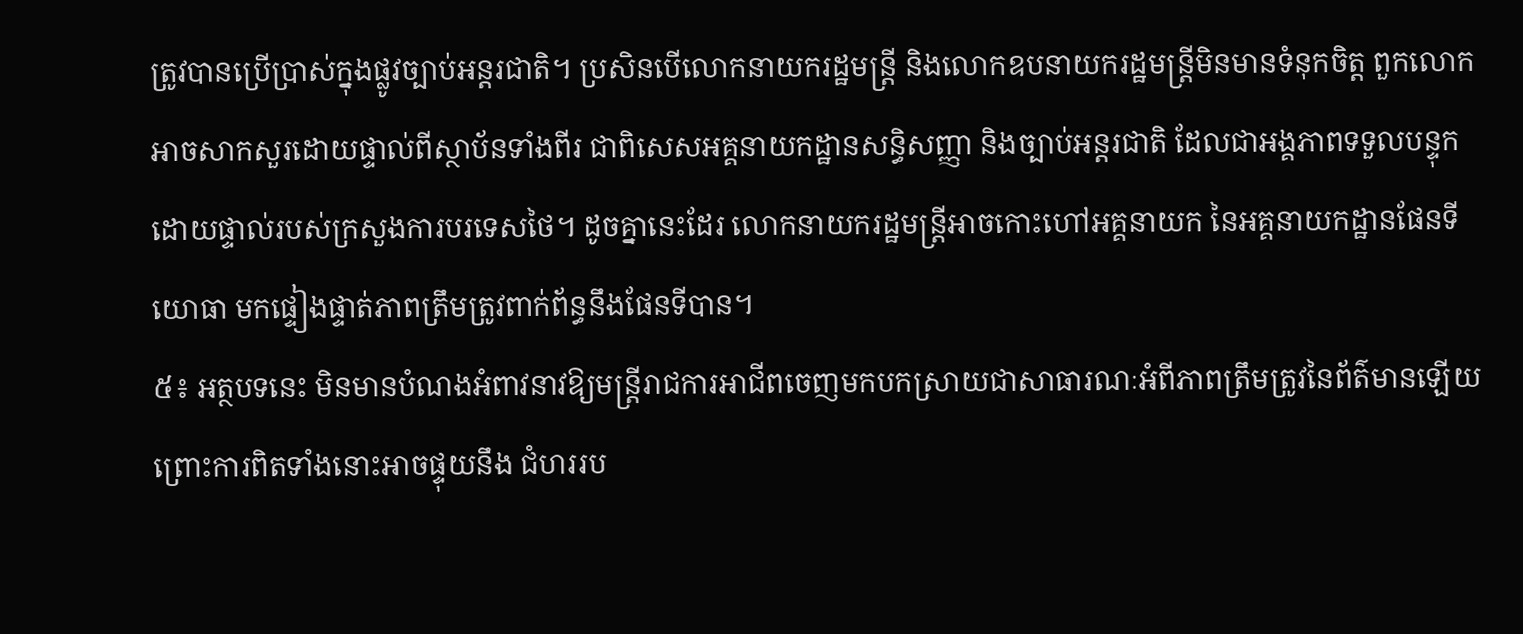ត្រូវបានប្រើប្រាស់ក្នុងផ្លូវច្បាប់អន្តរជាតិ។ ប្រសិនបើលោកនាយករដ្ឋមន្ត្រី និងលោកឧបនាយករដ្ឋមន្ត្រីមិនមានទំនុកចិត្ត ពួកលោកអាចសាកសួរដោយផ្ទាល់ពីស្ថាប័នទាំងពីរ ជាពិសេសអគ្គនាយកដ្ឋានសន្ធិសញ្ញា និងច្បាប់អន្តរជាតិ ដែលជាអង្គភាពទទួលបន្ទុកដោយផ្ទាល់របស់ក្រសួងការបរទេសថៃ។ ដូចគ្នានេះដែរ លោកនាយករដ្ឋមន្ត្រីអាចកោះហៅអគ្គនាយក នៃអគ្គនាយកដ្ឋានផែនទីយោធា មកផ្ទៀងផ្ទាត់ភាពត្រឹមត្រូវពាក់ព័ន្ធនឹងផែនទីបាន។
៥៖ អត្ថបទនេះ មិនមានបំណងអំពាវនាវឱ្យមន្ត្រីរាជការអាជីពចេញមកបកស្រាយជាសាធារណៈអំពីភាពត្រឹមត្រូវនៃព័ត៌មានឡើយ ព្រោះការពិតទាំងនោះអាចផ្ទុយនឹង ជំហររប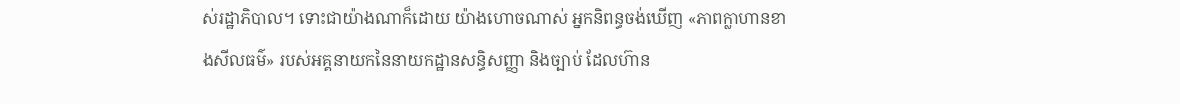ស់រដ្ឋាភិបាល។ ទោះជាយ៉ាងណាក៏ដោយ យ៉ាងហោចណាស់ អ្នកនិពន្ធចង់ឃើញ «ភាពក្លាហានខាងសីលធម៌» របស់អគ្គនាយកនៃនាយកដ្ឋានសន្ធិសញ្ញា និងច្បាប់ ដែលហ៊ាន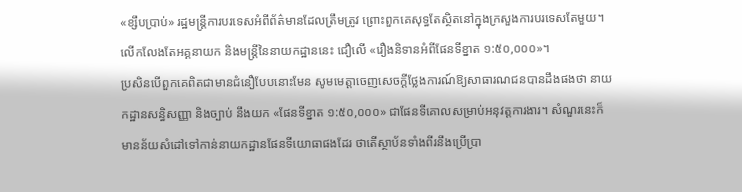«ខ្សឹបប្រាប់» រដ្ឋមន្ត្រីការបរទេសអំពីព័ត៌មានដែលត្រឹមត្រូវ ព្រោះពួកគេសុទ្ធតែស្ថិតនៅក្នុងក្រសួងការបរទេសតែមួយ។ លើកលែងតែអគ្គនាយក និងមន្ត្រីនៃនាយកដ្ឋាននេះ ជឿលើ «រឿងនិទានអំពីផែនទីខ្នាត ១:៥០,០០០»។
ប្រសិនបើពួកគេពិតជាមានជំនឿបែបនោះមែន សូមមេត្តាចេញសេចក្ដីថ្លែងការណ៍ឱ្យសាធារណជនបានដឹងផងថា នាយកដ្ឋានសន្ធិសញ្ញា និងច្បាប់ នឹងយក «ផែនទីខ្នាត ១:៥០,០០០» ជាផែនទីគោលសម្រាប់អនុវត្តការងារ។ សំណួរនេះក៏មានន័យសំដៅទៅកាន់នាយកដ្ឋានផែនទីយោធាផងដែរ ថាតើស្ថាប័នទាំងពីរនឹងប្រើប្រា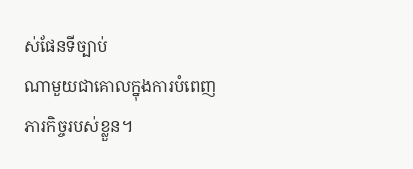ស់ផែនទីច្បាប់
ណាមួយជាគោលក្នុងការបំពេញភារកិច្ចរបស់ខ្លួន។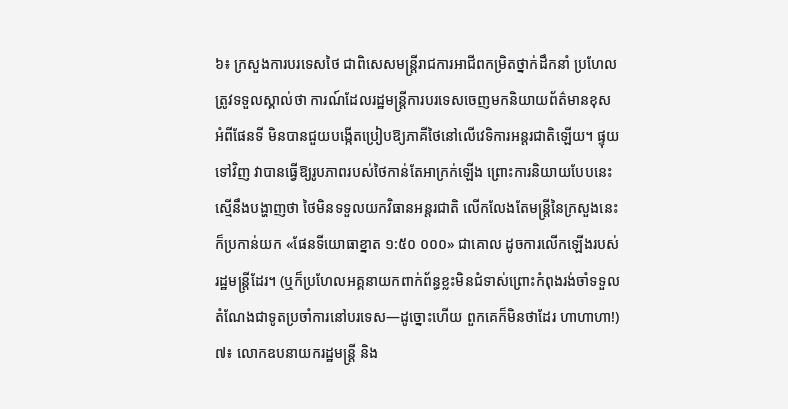៦៖ ក្រសួងការបរទេសថៃ ជាពិសេសមន្ត្រីរាជការអាជីពកម្រិតថ្នាក់ដឹកនាំ ប្រហែលត្រូវទទួលស្គាល់ថា ការណ៍ដែលរដ្ឋមន្ត្រីការបរទេសចេញមកនិយាយព័ត៌មានខុស អំពីផែនទី មិនបានជួយបង្កើតប្រៀបឱ្យភាគីថៃនៅលើវេទិការអន្តរជាតិឡើយ។ ផ្ទុយទៅវិញ វាបានធ្វើឱ្យរូបភាពរបស់ថៃកាន់តែអាក្រក់ឡើង ព្រោះការនិយាយបែបនេះស្មើនឹងបង្ហាញថា ថៃមិនទទួលយកវិធានអន្តរជាតិ លើកលែងតែមន្ត្រីនៃក្រសួងនេះក៏ប្រកាន់យក «ផែនទីយោធាខ្នាត ១:៥០ ០០០» ជាគោល ដូចការលើកឡើងរបស់ រដ្ឋមន្ត្រីដែរ។ (ឬក៏ប្រហែលអគ្គនាយកពាក់ព័ន្ធខ្លះមិនជំទាស់ព្រោះកំពុងរង់ចាំទទួលតំណែងជាទូតប្រចាំការនៅបរទេស—ដូច្នោះហើយ ពួកគេក៏មិនថាដែរ ហាហាហា!)
៧៖ លោកឧបនាយករដ្ឋមន្ត្រី និង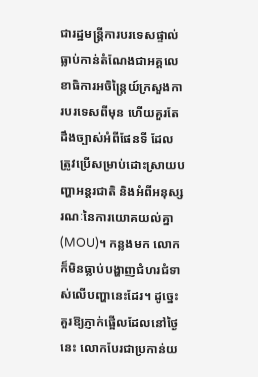ជារដ្ឋមន្ត្រីការបរទេសផ្ទាល់ ធ្លាប់កាន់តំណែងជាអគ្គលេខាធិការអចិន្ត្រៃយ៍ក្រសួងការបរទេសពីមុន ហើយគួរតែដឹងច្បាស់អំពីផែនទី ដែលត្រូវប្រើសម្រាប់ដោះស្រាយបញ្ហាអន្តរជាតិ និងអំពីអនុស្សរណៈនៃការយោគយល់គ្នា (MOU)។ កន្លងមក លោកក៏មិនធ្លាប់បង្ហាញជំហរជំទាស់លើបញ្ហានេះដែរ។ ដូច្នេះ គួរឱ្យភ្ញាក់ផ្អើលដែលនៅថ្ងៃនេះ លោកបែរជាប្រកាន់យ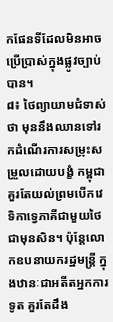កផែនទីដែលមិនអាចប្រើប្រាស់ក្នុងផ្លូវច្បាប់បាន។
៨៖ ថៃព្យាយាមជំទាស់ថា មុននឹងឈានទៅរកដំណើរការសម្រុះសម្រួលដោយបង្ខំ កម្ពុជាគួរតែយល់ព្រមបើកវេទិកាទ្វេភាគីជាមួយថៃជាមុនសិន។ ប៉ុន្តែលោកឧបនាយករដ្ឋមន្ត្រី ក្នុងឋានៈជាអតីតអ្នកការទូត គួរតែដឹង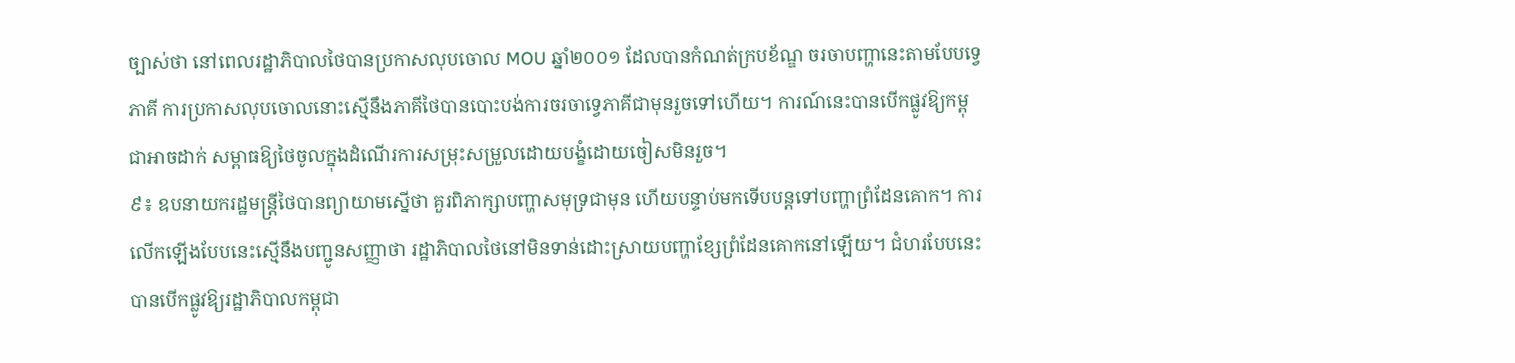ច្បាស់ថា នៅពេលរដ្ឋាភិបាលថៃបានប្រកាសលុបចោល MOU ឆ្នាំ២០០១ ដែលបានកំណត់ក្របខ័ណ្ឌ ចរចាបញ្ហានេះតាមបែបទ្វេភាគី ការប្រកាសលុបចោលនោះស្មើនឹងភាគីថៃបានបោះបង់ការចរចាទ្វេភាគីជាមុនរួចទៅហើយ។ ការណ៍នេះបានបើកផ្លូវឱ្យកម្ពុជាអាចដាក់ សម្ពាធឱ្យថៃចូលក្នុងដំណើរការសម្រុះសម្រួលដោយបង្ខំដោយចៀសមិនរួច។
៩៖ ឧបនាយករដ្ឋមន្ត្រីថៃបានព្យាយាមស្នើថា គួរពិភាក្សាបញ្ហាសមុទ្រជាមុន ហើយបន្ទាប់មកទើបបន្តទៅបញ្ហាព្រំដែនគោក។ ការលើកឡើងបែបនេះស្មើនឹងបញ្ជូនសញ្ញាថា រដ្ឋាភិបាលថៃនៅមិនទាន់ដោះស្រាយបញ្ហាខ្សែព្រំដែនគោកនៅឡើយ។ ជំហរបែបនេះបានបើកផ្លូវឱ្យរដ្ឋាភិបាលកម្ពុជា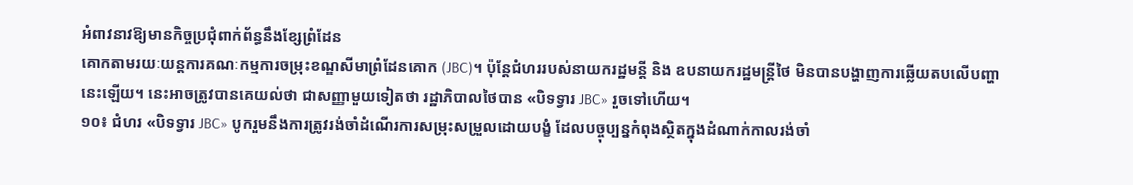អំពាវនាវឱ្យមានកិច្ចប្រជុំពាក់ព័ន្ធនឹងខ្សែព្រំដែន
គោកតាមរយៈយន្តការគណៈកម្មការចម្រុះខណ្ឌសីមាព្រំដែនគោក (JBC)។ ប៉ុន្តែជំហររបស់នាយករដ្ឋមន្តី និង ឧបនាយករដ្ឋមន្ត្រីថៃ មិនបានបង្ហាញការឆ្លើយតបលើបញ្ហា នេះឡើយ។ នេះអាចត្រូវបានគេយល់ថា ជាសញ្ញាមួយទៀតថា រដ្ឋាភិបាលថៃបាន «បិទទ្វារ JBC» រួចទៅហើយ។
១០៖ ជំហរ «បិទទ្វារ JBC» បូករួមនឹងការត្រូវរង់ចាំដំណើរការសម្រុះសម្រួលដោយបង្ខំ ដែលបច្ចុប្បន្នកំពុងស្ថិតក្នុងដំណាក់កាលរង់ចាំ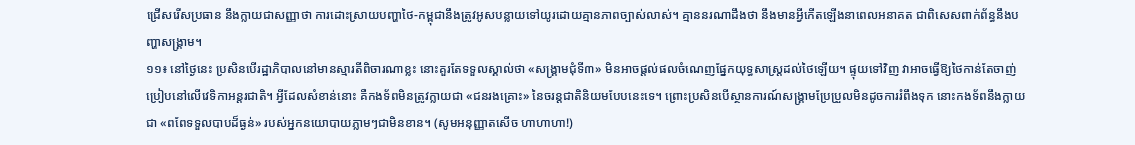ជ្រើសរើសប្រធាន នឹងក្លាយជាសញ្ញាថា ការដោះស្រាយបញ្ហាថៃ-កម្ពុជានឹងត្រូវអូសបន្លាយទៅយូរដោយគ្មានភាពច្បាស់លាស់។ គ្មាននរណាដឹងថា នឹងមានអ្វីកើតឡើងនាពេលអនាគត ជាពិសេសពាក់ព័ន្ធនឹងបញ្ហាសង្គ្រាម។
១១៖ នៅថ្ងៃនេះ ប្រសិនបើរដ្ឋាភិបាលនៅមានស្មារតីពិចារណាខ្លះ នោះគួរតែទទួលស្គាល់ថា «សង្គ្រាមជុំទី៣» មិនអាចផ្ដល់ផលចំណេញផ្នែកយុទ្ធសាស្ត្រដល់ថៃឡើយ។ ផ្ទុយទៅវិញ វាអាចធ្វើឱ្យថៃកាន់តែចាញ់ប្រៀបនៅលើវេទិកាអន្តរជាតិ។ អ្វីដែលសំខាន់នោះ គឺកងទ័ពមិនត្រូវក្លាយជា «ជនរងគ្រោះ» នៃចរន្តជាតិនិយមបែបនេះទេ។ ព្រោះប្រសិនបើស្ថានការណ៍សង្គ្រាមប្រែប្រួលមិនដូចការរំពឹងទុក នោះកងទ័ពនឹងក្លាយជា «ពពែទទួលបាបដ៏ធ្ងន់» របស់អ្នកនយោបាយភ្លាមៗជាមិនខាន។ (សូមអនុញ្ញាតសើច ហាហាហា!)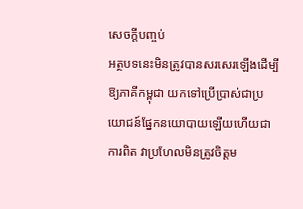សេចក្តីបញ្ចប់
អត្ថបទនេះមិនត្រូវបានសរសេរឡើងដើម្បីឱ្យភាគីកម្ពុជា យកទៅប្រើប្រាស់ជាប្រយោជន៍ផ្នែកនយោបាយឡើយហើយជាការពិត វាប្រហែលមិនត្រូវចិត្តម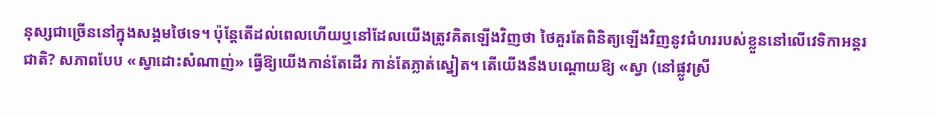នុស្សជាច្រើននៅក្នុងសង្គមថៃទេ។ ប៉ុន្តែតើដល់ពេលហើយឬនៅដែលយើងត្រូវគិតឡើងវិញថា ថៃគួរតែពិនិត្យឡើងវិញនូវជំហររបស់ខ្លួននៅលើវេទិកាអន្តរជាតិ? សភាពបែប «ស្វាដោះសំណាញ់» ធ្វើឱ្យយើងកាន់តែដើរ កាន់តែភ្លាត់ស្នៀត។ តើយើងនឹងបណ្ដោយឱ្យ «ស្វា (នៅផ្លូវស្រី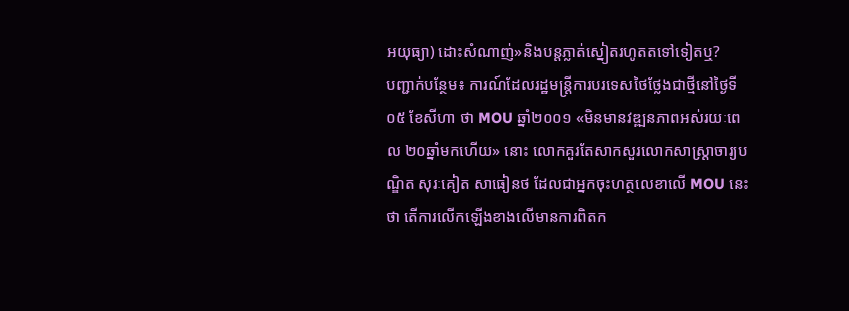អយុធ្យា) ដោះសំណាញ់»និងបន្តភ្លាត់ស្នៀតរហូតតទៅទៀតឬ?
បញ្ជាក់បន្ថែម៖ ការណ៍ដែលរដ្ឋមន្ត្រីការបរទេសថៃថ្លែងជាថ្មីនៅថ្ងៃទី០៥ ខែសីហា ថា MOU ឆ្នាំ២០០១ «មិនមានវឌ្ឍនភាពអស់រយៈពេល ២០ឆ្នាំមកហើយ» នោះ លោកគួរតែសាកសួរលោកសាស្ត្រាចារ្យបណ្ឌិត សុរៈគៀត សាធៀនថ ដែលជាអ្នកចុះហត្ថលេខាលើ MOU នេះថា តើការលើកឡើងខាងលើមានការពិតក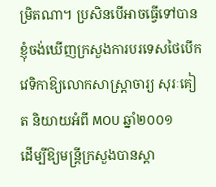ម្រិតណា។ ប្រសិនបើអាចធ្វើទៅបាន ខ្ញុំចង់ឃើញក្រសួងការបរទេសថៃបើកវេទិកាឱ្យលោកសាស្ត្រាចារ្យ សុរៈគៀត និយាយអំពី MOU ឆ្នាំ២០០១
ដើម្បីឱ្យមន្ត្រីក្រសួងបានស្ដា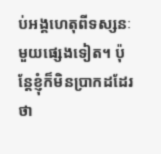ប់អង្គហេតុពីទស្សនៈមួយផ្សេងទៀត។ ប៉ុន្តែខ្ញុំក៏មិនប្រាកដដែរថា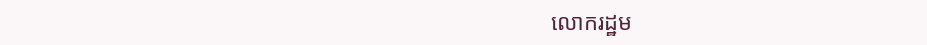លោករដ្ឋម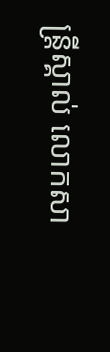ន្ត្រីស្គាល់ លោកសា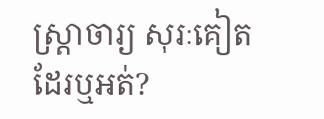ស្ដ្រាចារ្យ សុរៈគៀត ដែរឬអត់?